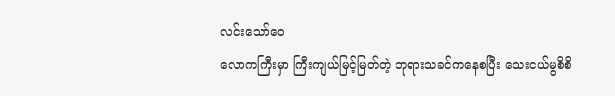လင်းသော်ဝေ
လောကကြီးမှာ ကြီးကျယ်မြင့်မြတ်တဲ့ ဘုရားသခင်ကနေစပြီး သေးငယ်မွစိစိ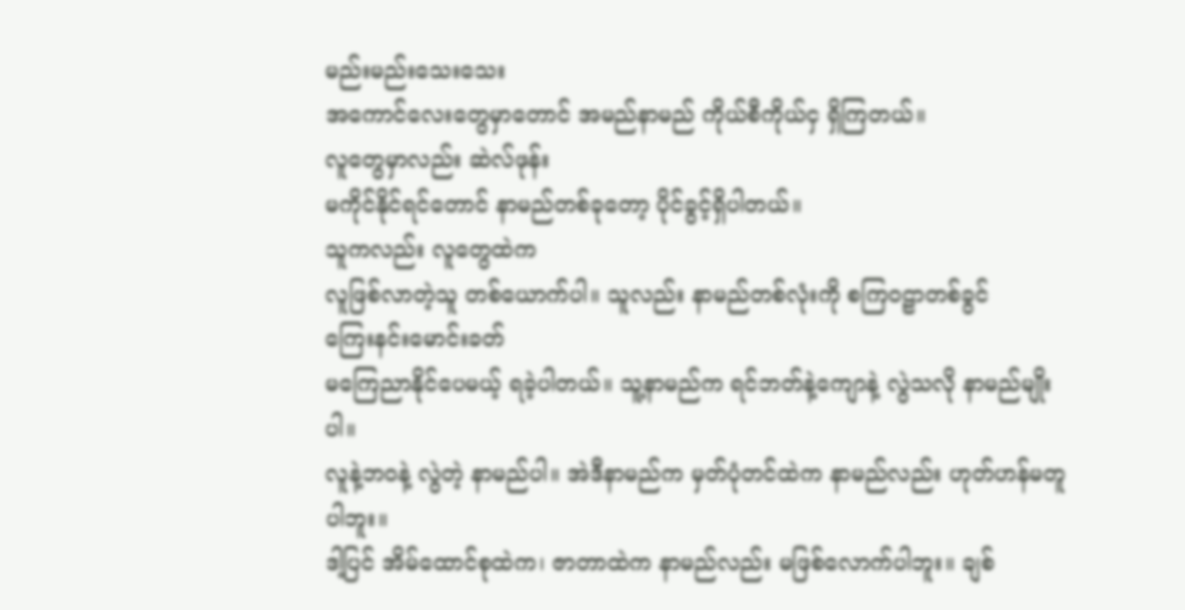မည်းမည်းသေးသေး
အကောင်လေးတွေမှာတောင် အမည်နာမည် ကိုယ်စီကိုယ်ငှ ရှိကြတယ်။
လူတွေမှာလည်း ဆဲလ်ဖုန်း
မကိုင်နိုင်ရင်တောင် နာမည်တစ်ခုတော့ ပိုင်ခွင့်ရှိပါတယ်။
သူကလည်း လူတွေထဲက
လူဖြစ်လာတဲ့သူ တစ်ယောက်ပါ။ သူလည်း နာမည်တစ်လုံးကို စကြဝဠာတစ်ခွင်
ကြေးနင်းမောင်းခတ်
မကြေညာနိုင်ပေမယ့် ရခဲ့ပါတယ်။ သူ့နာမည်က ရင်ဘတ်နဲ့ကျောနဲ့ လွဲသလို နာမည်မျိုးပါ။
လူနဲ့ဘဝနဲ့ လွဲတဲ့ နာမည်ပါ။ အဲဒီနာမည်က မှတ်ပုံတင်ထဲက နာမည်လည်း ဟုတ်ဟန်မတူပါဘူး။
ဒါ့ပြင် အိမ်ထောင်စုထဲက၊ ဇာတာထဲက နာမည်လည်း မဖြစ်လောက်ပါဘူး။ ချစ်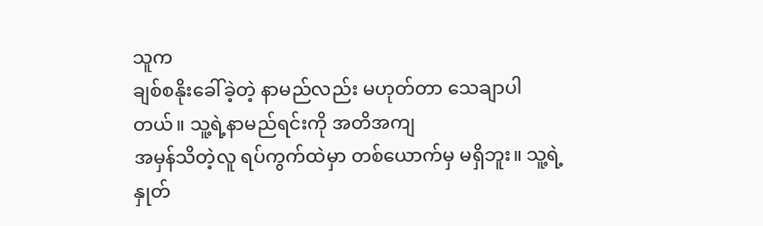သူက
ချစ်စနိုးခေါ်ခဲ့တဲ့ နာမည်လည်း မဟုတ်တာ သေချာပါတယ်။ သူ့ရဲ့နာမည်ရင်းကို အတိအကျ
အမှန်သိတဲ့လူ ရပ်ကွက်ထဲမှာ တစ်ယောက်မှ မရှိဘူး။ သူ့ရဲ့နှုတ်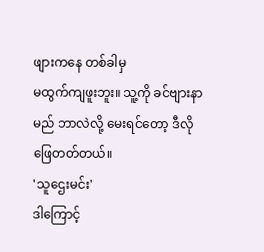ဖျားကနေ တစ်ခါမှ
မထွက်ကျဖူးဘူး။ သူ့ကို ခင်ဗျားနာမည် ဘာလဲလို့ မေးရင်တော့ ဒီလိုဖြေတတ်တယ်။
'သူဌေးမင်း'
ဒါကြောင့်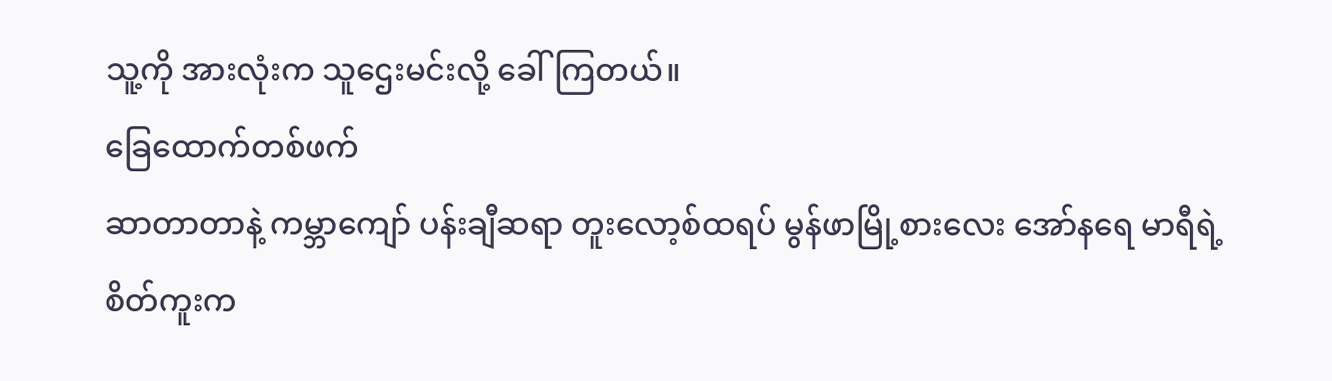သူ့ကို အားလုံးက သူဌေးမင်းလို့ ခေါ်ကြတယ်။
ခြေထောက်တစ်ဖက်
ဆာတာတာနဲ့ ကမ္ဘာကျော် ပန်းချီဆရာ တူးလော့စ်ထရပ် မွန်ဖာမြို့စားလေး အော်နရေ မာရီရဲ့
စိတ်ကူးက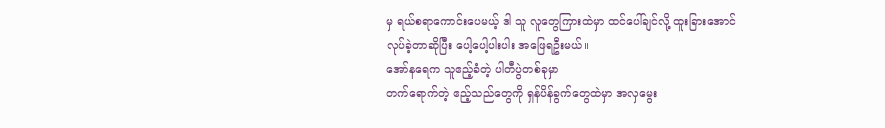မှ ရယ်စရာကောင်းပေမယ့် ဒါ သူ လူတွေကြားထဲမှာ ထင်ပေါ်ချင်လို့ ထူးခြားအောင်
လုပ်ခဲ့တာဆိုပြီး ပေါ့ပေါ့ပါးပါး အဖြေရဦးမယ်။
အော်နရေက သူဧည့်ခံတဲ့ ပါတီပွဲတစ်ခုမှာ
တက်ရောက်တဲ့ ဧည့်သည်တွေကို ရှန်ပိန်ခွက်တွေထဲမှာ အလှမွေး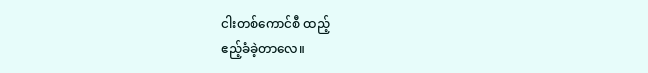ငါးတစ်ကောင်စီ ထည့်
ဧည့်ခံခဲ့တာလေ။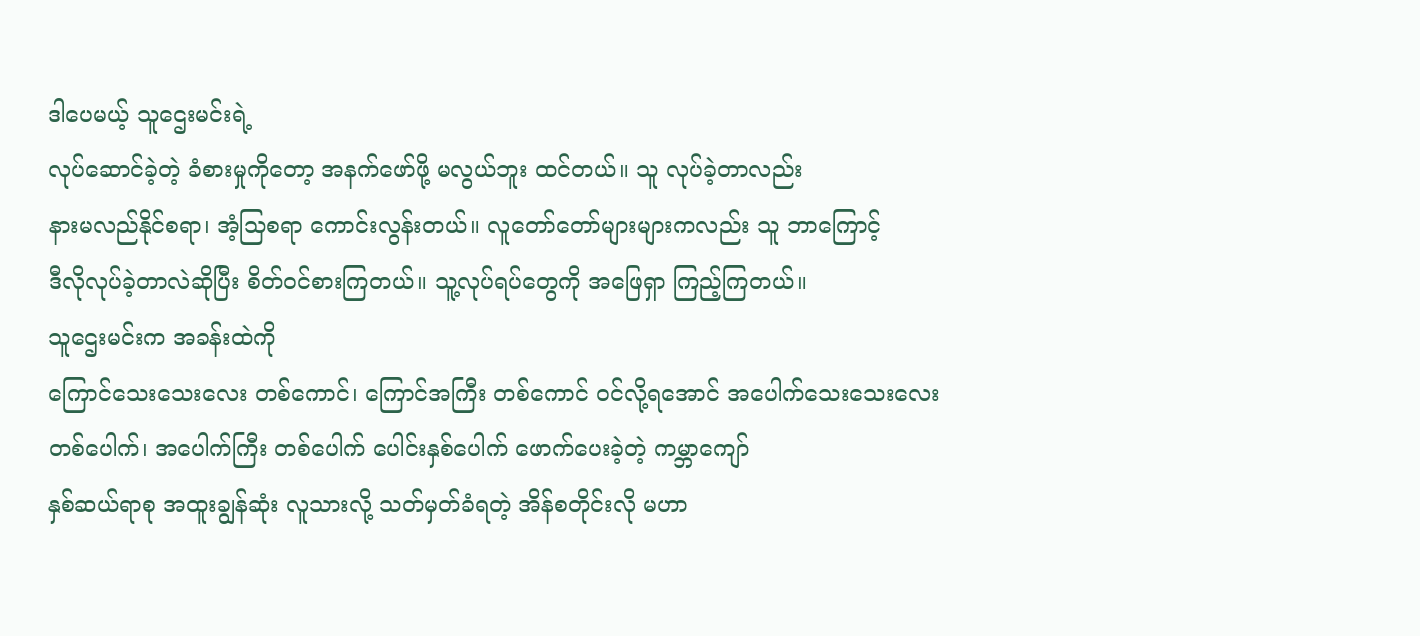ဒါပေမယ့် သူဌေးမင်းရဲ့
လုပ်ဆောင်ခဲ့တဲ့ ခံစားမှုကိုတော့ အနက်ဖော်ဖို့ မလွယ်ဘူး ထင်တယ်။ သူ လုပ်ခဲ့တာလည်း
နားမလည်နိုင်စရာ၊ အံ့သြစရာ ကောင်းလွန်းတယ်။ လူတော်တော်များများကလည်း သူ ဘာကြောင့်
ဒီလိုလုပ်ခဲ့တာလဲဆိုပြီး စိတ်ဝင်စားကြတယ်။ သူ့လုပ်ရပ်တွေကို အဖြေရှာ ကြည့်ကြတယ်။
သူဌေးမင်းက အခန်းထဲကို
ကြောင်သေးသေးလေး တစ်ကောင်၊ ကြောင်အကြီး တစ်ကောင် ဝင်လို့ရအောင် အပေါက်သေးသေးလေး
တစ်ပေါက်၊ အပေါက်ကြီး တစ်ပေါက် ပေါင်းနှစ်ပေါက် ဖောက်ပေးခဲ့တဲ့ ကမ္ဘာကျော်
နှစ်ဆယ်ရာစု အထူးချွန်ဆုံး လူသားလို့ သတ်မှတ်ခံရတဲ့ အိန်စတိုင်းလို မဟာ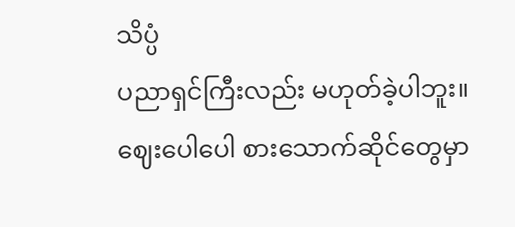သိပ္ပံ
ပညာရှင်ကြီးလည်း မဟုတ်ခဲ့ပါဘူး။ ဈေးပေါပေါ စားသောက်ဆိုင်တွေမှာ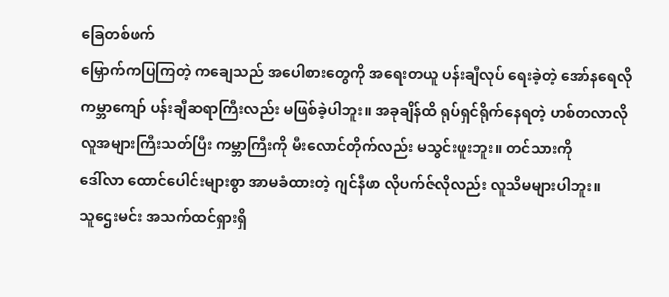ခြေတစ်ဖက်
မြှောက်ကပြကြတဲ့ ကချေသည် အပေါစားတွေကို အရေးတယူ ပန်းချီလုပ် ရေးခဲ့တဲ့ အော်နရေလို
ကမ္ဘာကျော် ပန်းချီဆရာကြီးလည်း မဖြစ်ခဲ့ပါဘူး။ အခုချိန်ထိ ရုပ်ရှင်ရိုက်နေရတဲ့ ဟစ်တလာလို
လူအများကြီးသတ်ပြီး ကမ္ဘာကြီးကို မီးလောင်တိုက်လည်း မသွင်းဖူးဘူး။ တင်သားကို
ဒေါ်လာ ထောင်ပေါင်းများစွာ အာမခံထားတဲ့ ဂျင်နီဖာ လိုပက်ဇ်လိုလည်း လူသိမများပါဘူး။
သူဌေးမင်း အသက်ထင်ရှားရှိ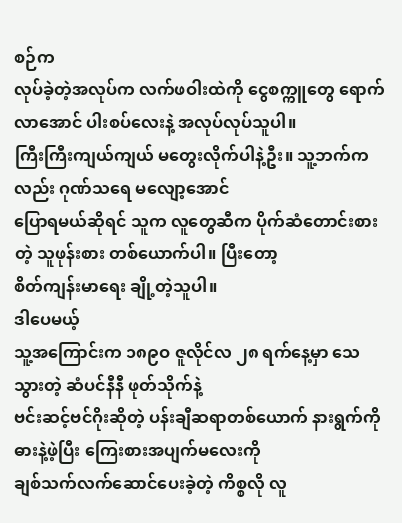စဉ်က
လုပ်ခဲ့တဲ့အလုပ်က လက်ဖဝါးထဲကို ငွေစက္ကူတွေ ရောက်လာအောင် ပါးစပ်လေးနဲ့ အလုပ်လုပ်သူပါ။
ကြီးကြီးကျယ်ကျယ် မတွေးလိုက်ပါနဲ့ဦး။ သူ့ဘက်ကလည်း ဂုဏ်သရေ မလျော့အောင်
ပြောရမယ်ဆိုရင် သူက လူတွေဆီက ပိုက်ဆံတောင်းစားတဲ့ သူဖုန်းစား တစ်ယောက်ပါ။ ပြီးတော့
စိတ်ကျန်းမာရေး ချို့တဲ့သူပါ။
ဒါပေမယ့်
သူ့အကြောင်းက ၁၈၉ဝ ဇူလိုင်လ ၂၈ ရက်နေ့မှာ သေသွားတဲ့ ဆံပင်နီနီ ဖုတ်သိုက်နဲ့
ဗင်းဆင့်ဗင်ဂိုးဆိုတဲ့ ပန်းချီဆရာတစ်ယောက် နားရွက်ကို ဓားနဲ့ဖဲ့ပြီး ကြေးစားအပျက်မလေးကို
ချစ်သက်လက်ဆောင်ပေးခဲ့တဲ့ ကိစ္စလို လူ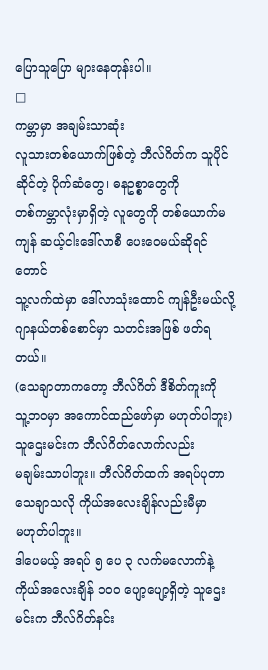ပြောသူပြော များနေတုန်းပါ။
□
ကမ္ဘာမှာ အချမ်းသာဆုံး
လူသားတစ်ယောက်ဖြစ်တဲ့ ဘီလ်ဂိတ်က သူပိုင်ဆိုင်တဲ့ ပိုက်ဆံတွေ၊ ဓနဥစ္စာတွေကို
တစ်ကမ္ဘာလုံးမှာရှိတဲ့ လူတွေကို တစ်ယောက်မကျန် ဆယ့်ငါးဒေါ်လာစီ ပေးဝေမယ်ဆိုရင်တောင်
သူ့လက်ထဲမှာ ဒေါ်လာသုံးထောင် ကျန်ဦးမယ်လို့ ဂျာနယ်တစ်စောင်မှာ သတင်းအဖြစ် ဖတ်ရတယ်။
(သေချာတာကတော့ ဘီလ်ဂိတ် ဒီစိတ်ကူးကို
သူ့ဘဝမှာ အကောင်ထည်ဖော်မှာ မဟုတ်ပါဘူး)
သူဌေးမင်းက ဘီလ်ဂိတ်လောက်လည်း
မချမ်းသာပါဘူး။ ဘီလ်ဂိတ်ထက် အရပ်ပုတာ သေချာသလို ကိုယ်အလေးချိန်လည်းမီမှာ
မဟုတ်ပါဘူး။
ဒါပေမယ့် အရပ် ၅ ပေ ၃ လက်မလောက်နဲ့
ကိုယ်အလေးချိန် ၁ဝဝ ပျော့ပျော့ရှိတဲ့ သူဌေးမင်းက ဘီလ်ဂိတ်နင်း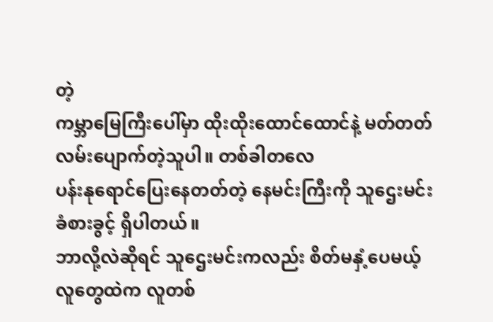တဲ့
ကမ္ဘာမြေကြီးပေါ်မှာ ထိုးထိုးထောင်ထောင်နဲ့ မတ်တတ်လမ်းပျောက်တဲ့သူပါ။ တစ်ခါတလေ
ပန်းနုရောင်ပြေးနေတတ်တဲ့ နေမင်းကြီးကို သူဌေးမင်း ခံစားခွင့် ရှိပါတယ်။
ဘာလို့လဲဆိုရင် သူဌေးမင်းကလည်း စိတ်မနှံ့ပေမယ့်
လူတွေထဲက လူတစ်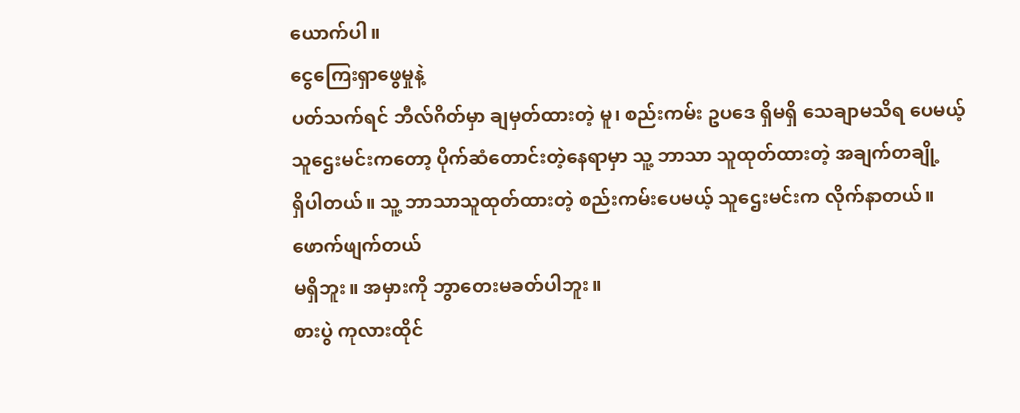ယောက်ပါ။
ငွေကြေးရှာဖွေမှုနဲ့
ပတ်သက်ရင် ဘီလ်ဂိတ်မှာ ချမှတ်ထားတဲ့ မူ၊ စည်းကမ်း ဥပဒေ ရှိမရှိ သေချာမသိရ ပေမယ့်
သူဌေးမင်းကတော့ ပိုက်ဆံတောင်းတဲ့နေရာမှာ သူ့ ဘာသာ သူထုတ်ထားတဲ့ အချက်တချို့
ရှိပါတယ်။ သူ့ ဘာသာသူထုတ်ထားတဲ့ စည်းကမ်းပေမယ့် သူဌေးမင်းက လိုက်နာတယ်။ ဖောက်ဖျက်တယ်
မရှိဘူး။ အမှားကို ဘွာတေးမခတ်ပါဘူး။
စားပွဲ ကုလားထိုင်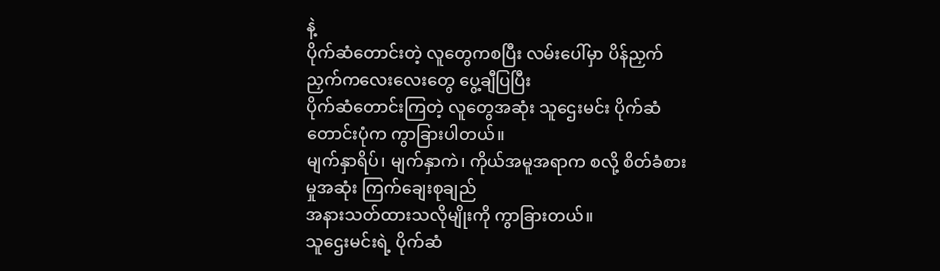နဲ့
ပိုက်ဆံတောင်းတဲ့ လူတွေကစပြီး လမ်းပေါ်မှာ ပိန်ညှက်ညှက်ကလေးလေးတွေ ပွေ့ချီပြပြီး
ပိုက်ဆံတောင်းကြတဲ့ လူတွေအဆုံး သူဌေးမင်း ပိုက်ဆံတောင်းပုံက ကွာခြားပါတယ်။
မျက်နှာရိပ်၊ မျက်နှာကဲ၊ ကိုယ်အမူအရာက စလို့ စိတ်ခံစားမှုအဆုံး ကြက်ချေးစုချည်
အနားသတ်ထားသလိုမျိုးကို ကွာခြားတယ်။
သူဌေးမင်းရဲ့ ပိုက်ဆံ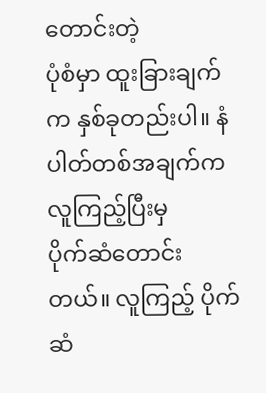တောင်းတဲ့
ပုံစံမှာ ထူးခြားချက်က နှစ်ခုတည်းပါ။ နံပါတ်တစ်အချက်က လူကြည့်ပြီးမှ
ပိုက်ဆံတောင်းတယ်။ လူကြည့် ပိုက်ဆံ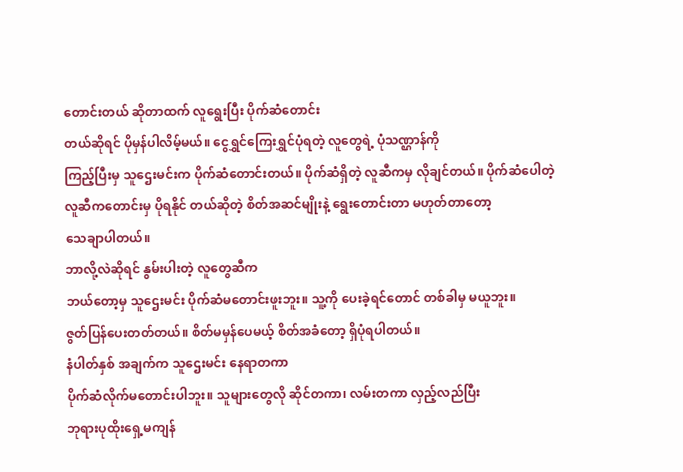တောင်းတယ် ဆိုတာထက် လူရွေးပြီး ပိုက်ဆံတောင်း
တယ်ဆိုရင် ပိုမှန်ပါလိမ့်မယ်။ ငွေရွှင်ကြေးရွှင်ပုံရတဲ့ လူတွေရဲ့ ပုံသဏ္ဌာန်ကို
ကြည့်ပြီးမှ သူဌေးမင်းက ပိုက်ဆံတောင်းတယ်။ ပိုက်ဆံရှိတဲ့ လူဆီကမှ လိုချင်တယ်။ ပိုက်ဆံပေါတဲ့
လူဆီကတောင်းမှ ပိုရနိုင် တယ်ဆိုတဲ့ စိတ်အဆင်မျိုးနဲ့ ရွေးတောင်းတာ မဟုတ်တာတော့
သေချာပါတယ်။
ဘာလို့လဲဆိုရင် နွမ်းပါးတဲ့ လူတွေဆီက
ဘယ်တော့မှ သူဌေးမင်း ပိုက်ဆံမတောင်းဖူးဘူး။ သူ့ကို ပေးခဲ့ရင်တောင် တစ်ခါမှ မယူဘူး။
ဇွတ်ပြန်ပေးတတ်တယ်။ စိတ်မမှန်ပေမယ့် စိတ်အခံတော့ ရှိပုံရပါတယ်။
နံပါတ်နှစ် အချက်က သူဌေးမင်း နေရာတကာ
ပိုက်ဆံလိုက်မတောင်းပါဘူး။ သူများတွေလို ဆိုင်တကာ၊ လမ်းတကာ လှည့်လည်ပြီး
ဘုရားပုထိုးရှေ့မကျန်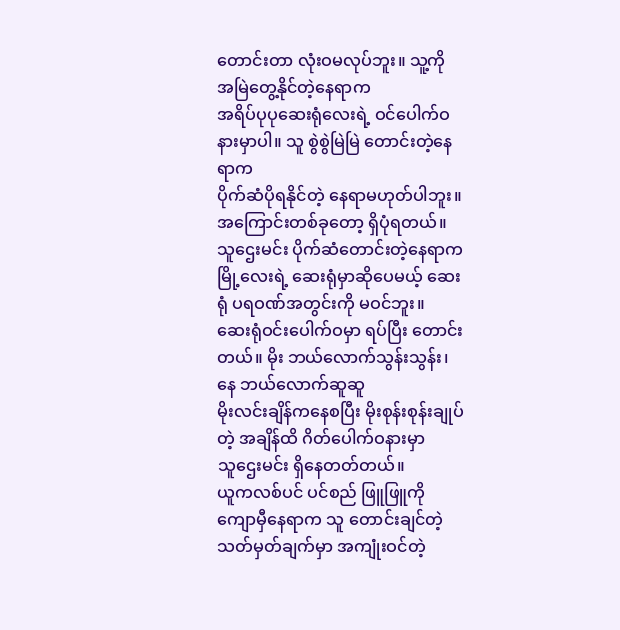တောင်းတာ လုံးဝမလုပ်ဘူး။ သူ့ကို အမြဲတွေ့နိုင်တဲ့နေရာက
အရိပ်ပုပုဆေးရုံလေးရဲ့ ဝင်ပေါက်ဝနားမှာပါ။ သူ စွဲစွဲမြဲမြဲ တောင်းတဲ့နေရာက
ပိုက်ဆံပိုရနိုင်တဲ့ နေရာမဟုတ်ပါဘူး။ အကြောင်းတစ်ခုတော့ ရှိပုံရတယ်။
သူဌေးမင်း ပိုက်ဆံတောင်းတဲ့နေရာက
မြို့လေးရဲ့ ဆေးရုံမှာဆိုပေမယ့် ဆေးရုံ ပရဝဏ်အတွင်းကို မဝင်ဘူး။
ဆေးရုံဝင်းပေါက်ဝမှာ ရပ်ပြီး တောင်းတယ်။ မိုး ဘယ်လောက်သွန်းသွန်း၊ နေ ဘယ်လောက်ဆူဆူ
မိုးလင်းချိန်ကနေစပြီး မိုးစုန်းစုန်းချုပ်တဲ့ အချိန်ထိ ဂိတ်ပေါက်ဝနားမှာ
သူဌေးမင်း ရှိနေတတ်တယ်။
ယူကလစ်ပင် ပင်စည် ဖြူဖြူကို
ကျောမှီနေရာက သူ တောင်းချင်တဲ့ သတ်မှတ်ချက်မှာ အကျုံးဝင်တဲ့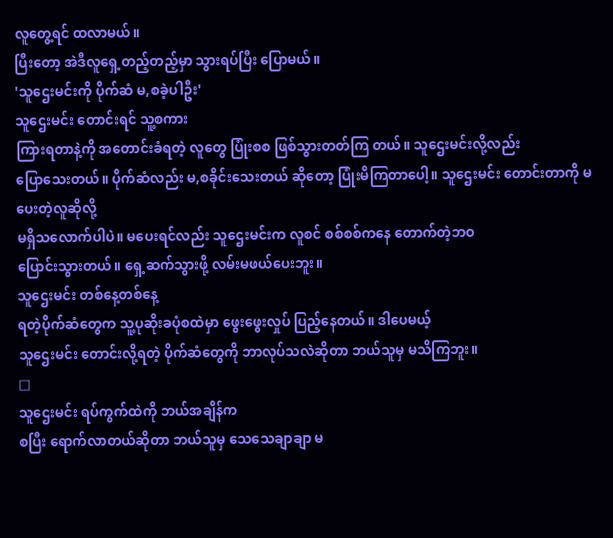လူတွေ့ရင် ထလာမယ်။
ပြီးတော့ အဲဒီလူရှေ့တည့်တည့်မှာ သွားရပ်ပြီး ပြောမယ်။
'သူဌေးမင်းကို ပိုက်ဆံ မ,စခဲ့ပါဦး'
သူဌေးမင်း တောင်းရင် သူ့စကား
ကြားရတာနဲ့ကို အတောင်းခံရတဲ့ လူတွေ ပြုံးစစ ဖြစ်သွားတတ်ကြ တယ်။ သူဌေးမင်းလို့လည်း
ပြောသေးတယ်။ ပိုက်ဆံလည်း မ,စခိုင်းသေးတယ် ဆိုတော့ ပြုံးမိကြတာပေါ့။ သူဌေးမင်း တောင်းတာကို မပေးတဲ့လူဆိုလို့
မရှိသလောက်ပါပဲ။ မပေးရင်လည်း သူဌေးမင်းက လူစင် စစ်စစ်ကနေ တောက်တဲ့ဘဝ
ပြောင်းသွားတယ်။ ရှေ့ဆက်သွားဖို့ လမ်းမဖယ်ပေးဘူး။
သူဌေးမင်း တစ်နေ့တစ်နေ့
ရတဲ့ပိုက်ဆံတွေက သူ့ပုဆိုးခပုံစထဲမှာ ဖွေးဖွေးလှုပ် ပြည့်နေတယ်။ ဒါပေမယ့်
သူဌေးမင်း တောင်းလို့ရတဲ့ ပိုက်ဆံတွေကို ဘာလုပ်သလဲဆိုတာ ဘယ်သူမှ မသိကြဘူး။
□
သူဌေးမင်း ရပ်ကွက်ထဲကို ဘယ်အချိန်က
စပြီး ရောက်လာတယ်ဆိုတာ ဘယ်သူမှ သေသေချာချာ မ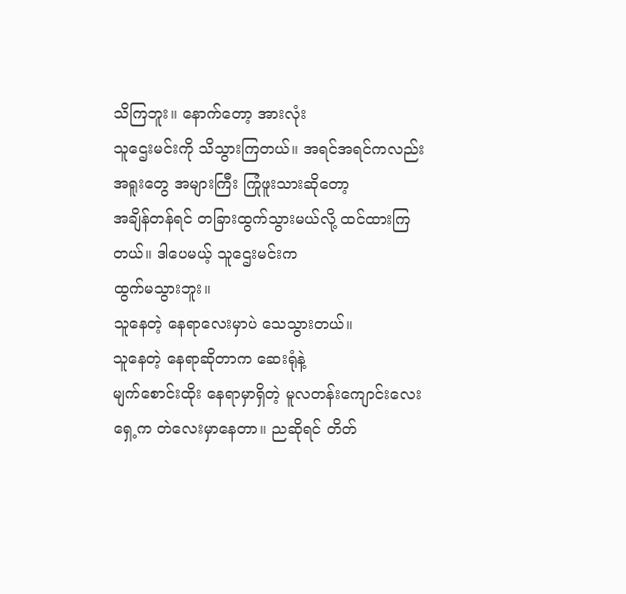သိကြဘူး။ နောက်တော့ အားလုံး
သူဌေးမင်းကို သိသွားကြတယ်။ အရင်အရင်ကလည်း အရူးတွေ အများကြီး ကြုံဖူးသားဆိုတော့
အချိန်တန်ရင် တခြားထွက်သွားမယ်လို့ ထင်ထားကြတယ်။ ဒါပေမယ့် သူဌေးမင်းက
ထွက်မသွားဘူး။
သူနေတဲ့ နေရာလေးမှာပဲ သေသွားတယ်။
သူနေတဲ့ နေရာဆိုတာက ဆေးရုံနဲ့
မျက်စောင်းထိုး နေရာမှာရှိတဲ့ မူလတန်းကျောင်းလေးရှေ့က တဲလေးမှာနေတာ။ ညဆိုရင် တိတ်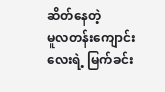ဆိတ်နေတဲ့
မူလတန်းကျောင်းလေးရဲ့ မြက်ခင်း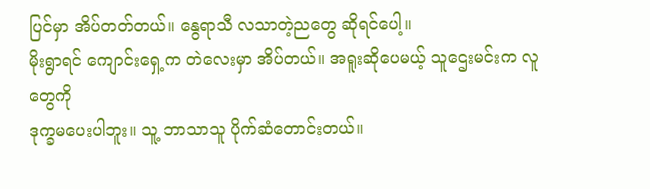ပြင်မှာ အိပ်တတ်တယ်။ နွေရာသီ လသာတဲ့ညတွေ ဆိုရင်ပေါ့။
မိုးရွာရင် ကျောင်းရှေ့က တဲလေးမှာ အိပ်တယ်။ အရူးဆိုပေမယ့် သူဌေးမင်းက လူတွေကို
ဒုက္ခမပေးပါဘူး။ သူ့ ဘာသာသူ ပိုက်ဆံတောင်းတယ်။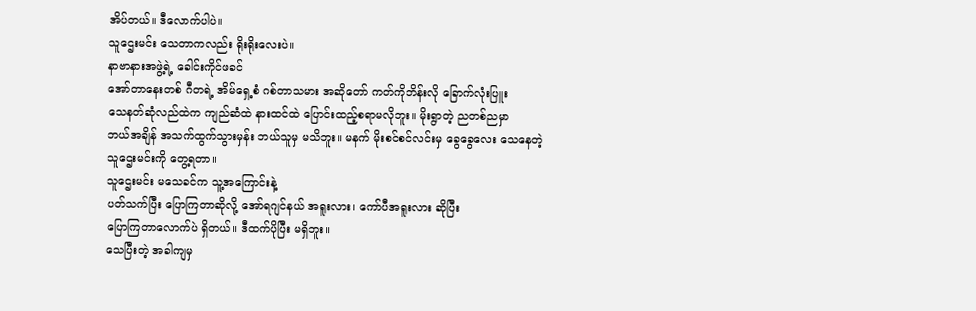အိပ်တယ်။ ဒီလောက်ပါပဲ။
သူဌေးမင်း သေတာကလည်း ရိုးရိုးလေးပဲ။
နာဗာနားအဖွဲ့ရဲ့ ခေါင်းကိုင်ဖခင်
အော်တာနေးတစ် ဂီတရဲ့ အိမ်ရှေ့စံ ဂစ်တာသမား အဆိုတော် ကတ်ကိုဘိန်းလို ခြောက်လုံးပြူး
သေနတ်ဆုံလည်ထဲက ကျည်ဆံထဲ နားထင်ထဲ ပြောင်းထည့်စရာမလိုဘူး။ မိုးရွာတဲ့ ညတစ်ညမှာ
ဘယ်အချိန် အသက်ထွက်သွားမှန်း ဘယ်သူမှ မသိဘူး။ မနက် မိုးစင်စင်လင်းမှ ခွေခွေလေး သေနေတဲ့
သူဌေးမင်းကို တွေ့ရတာ။
သူဌေးမင်း မသေခင်က သူ့အကြောင်းနဲ့
ပတ်သက်ပြီး ပြောကြတာဆိုလို့ အော်ရဂျင်နယ် အရူးလား၊ ကော်ပီအရူးလား ဆိုပြီး
ပြောကြတာလောက်ပဲ ရှိတယ်။ ဒီထက်ပိုပြီး မရှိဘူး။
သေပြီးတဲ့ အခါကျမှ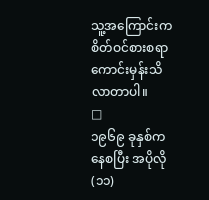သူ့အကြောင်းက
စိတ်ဝင်စားစရာ ကောင်းမှန်းသိလာတာပါ။
□
၁၉၆၉ ခုနှစ်ကနေစပြီး အပိုလို (၁၁)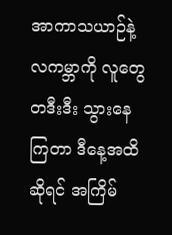အာကာသယာဉ်နဲ့ လကမ္ဘာကို လူတွေ တဒီးဒီး သွားနေကြတာ ဒီနေ့အထိဆိုရင် အကြိမ်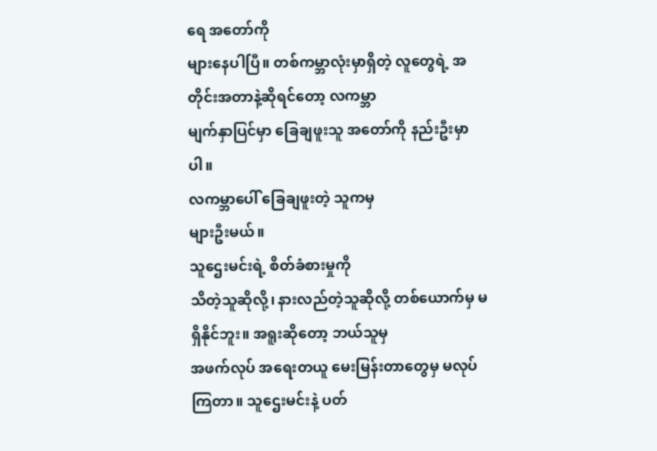ရေ အတော်ကို
များနေပါပြီ။ တစ်ကမ္ဘာလုံးမှာရှိတဲ့ လူတွေရဲ့ အတိုင်းအတာနဲ့ဆိုရင်တော့ လကမ္ဘာ
မျက်နှာပြင်မှာ ခြေချဖူးသူ အတော်ကို နည်းဦးမှာပါ။
လကမ္ဘာပေါ် ခြေချဖူးတဲ့ သူကမှ
များဦးမယ်။
သူဌေးမင်းရဲ့ စိတ်ခံစားမှုကို
သိတဲ့သူဆိုလို့၊ နားလည်တဲ့သူဆိုလို့ တစ်ယောက်မှ မရှိနိုင်ဘူး။ အရူးဆိုတော့ ဘယ်သူမှ
အဖက်လုပ် အရေးတယူ မေးမြန်းတာတွေမှ မလုပ်ကြတာ။ သူဌေးမင်းနဲ့ ပတ်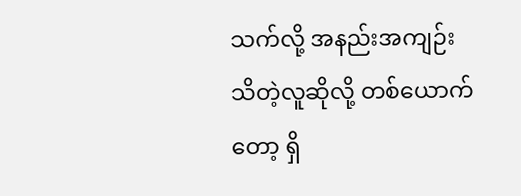သက်လို့ အနည်းအကျဉ်း
သိတဲ့လူဆိုလို့ တစ်ယောက်တော့ ရှိ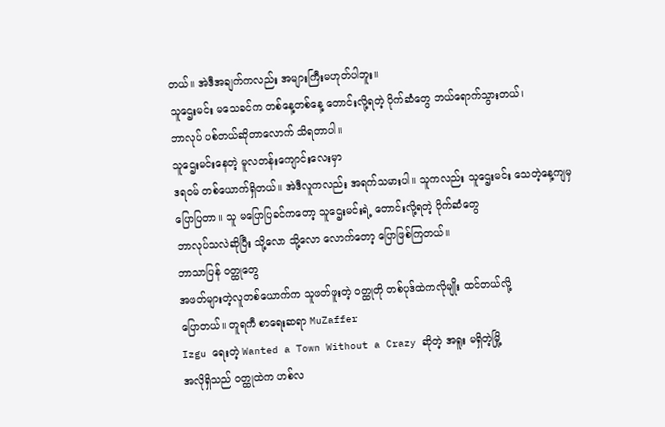တယ်။ အဲဒီအချက်ကလည်း အများကြီးမဟုတ်ပါဘူး။
သူဌေးမင်း မသေခင်က တစ်နေ့တစ်နေ့ တောင်းလို့ရတဲ့ ပိုက်ဆံတွေ ဘယ်ရောက်သွားတယ်၊
ဘာလုပ် ပစ်တယ်ဆိုတာလောက် သိရတာပါ။
သူဌေးမင်းနေတဲ့ မူလတန်းကျောင်းလေးမှာ
ဒရဝမ် တစ်ယောက်ရှိတယ်။ အဲဒီလူကလည်း အရက်သမားပါ။ သူကလည်း သူဌေးမင်း သေတဲ့နေ့ကျမှ
ပြောပြတာ။ သူ မပြောပြခင်ကတော့ သူဌေးမင်းရဲ့ တောင်းလို့ရတဲ့ ပိုက်ဆံတွေ
ဘာလုပ်သလဲဆိုပြီး သို့လော သို့လော လောက်တော့ ပြောဖြစ်ကြတယ်။
ဘာသာပြန် ဝတ္ထုတွေ
အဖတ်များတဲ့လူတစ်ယောက်က သူဖတ်ဖူးတဲ့ ဝတ္ထုတို တစ်ပုဒ်ထဲကလိုမျိုး ထင်တယ်လို့
ပြောတယ်။ တူရကီ စာရေးဆရာ MuZaffer
Izgu ရေးတဲ့ Wanted a Town Without a Crazy ဆိုတဲ့ အရူး မရှိတဲ့မြို့
အလိုရှိသည် ဝတ္ထုထဲက ဟစ်လ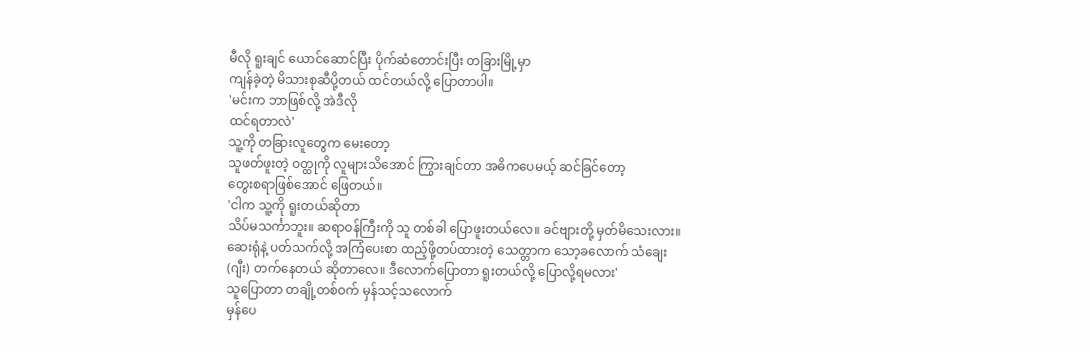မီလို ရူးချင် ယောင်ဆောင်ပြီး ပိုက်ဆံတောင်းပြီး တခြားမြို့မှာ
ကျန်ခဲ့တဲ့ မိသားစုဆီပို့တယ် ထင်တယ်လို့ ပြောတာပါ။
'မင်းက ဘာဖြစ်လို့ အဲဒီလို
ထင်ရတာလဲ'
သူ့ကို တခြားလူတွေက မေးတော့
သူဖတ်ဖူးတဲ့ ဝတ္ထုကို လူများသိအောင် ကြွားချင်တာ အဓိကပေမယ့် ဆင်ခြင်တော့
တွေးစရာဖြစ်အောင် ဖြေတယ်။
'ငါက သူ့ကို ရူးတယ်ဆိုတာ
သိပ်မသင်္ကာဘူး။ ဆရာဝန်ကြီးကို သူ တစ်ခါ ပြောဖူးတယ်လေ။ ခင်ဗျားတို့ မှတ်မိသေးလား။
ဆေးရုံနဲ့ ပတ်သက်လို့ အကြံပေးစာ ထည့်ဖို့တပ်ထားတဲ့ သေတ္တာက သော့ခလောက် သံချေး
(ဂျီး) တက်နေတယ် ဆိုတာလေ။ ဒီလောက်ပြောတာ ရူးတယ်လို့ ပြောလို့ရမလား'
သူပြောတာ တချို့တစ်ဝက် မှန်သင့်သလောက်
မှန်ပေ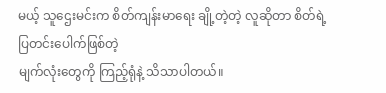မယ့် သူဌေးမင်းက စိတ်ကျန်းမာရေး ချို့တဲ့တဲ့ လူဆိုတာ စိတ်ရဲ့ပြတင်းပေါက်ဖြစ်တဲ့
မျက်လုံးတွေကို ကြည့်ရုံနဲ့ သိသာပါတယ်။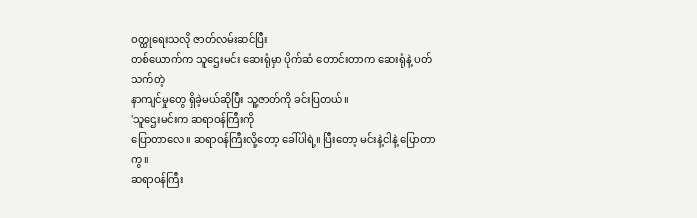ဝတ္ထုရေးသလို ဇာတ်လမ်းဆင်ပြီး
တစ်ယောက်က သူဌေးမင်း ဆေးရုံမှာ ပိုက်ဆံ တောင်းတာက ဆေးရုံနဲ့ ပတ်သက်တဲ့
နာကျင်မှုတွေ ရှိခဲ့မယ်ဆိုပြီး သူ့ဇာတ်ကို ခင်းပြတယ်။
'သူဌေးမင်းက ဆရာဝန်ကြီးကို
ပြောတာလေ။ ဆရာဝန်ကြီးလို့တော့ ခေါ်ပါရဲ့။ ပြီးတော့ မင်းနဲ့ငါနဲ့ ပြောတာကွ။
ဆရာဝန်ကြီး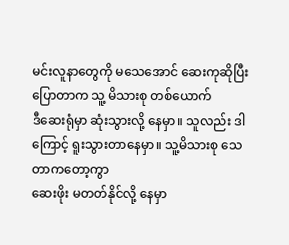မင်းလူနာတွေကို မသေအောင် ဆေးကုဆိုပြီး ပြောတာက သူ့ မိသားစု တစ်ယောက်
ဒီဆေးရုံမှာ ဆုံးသွားလို့ နေမှာ။ သူလည်း ဒါကြောင့် ရူးသွားတာနေမှာ။ သူ့မိသားစု သေတာကတော့ကွာ
ဆေးဖိုး မတတ်နိုင်လို့ နေမှာ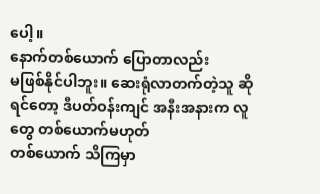ပေါ့။
နောက်တစ်ယောက် ပြောတာလည်း
မဖြစ်နိုင်ပါဘူး။ ဆေးရုံလာတက်တဲ့သူ ဆိုရင်တော့ ဒီပတ်ဝန်းကျင် အနီးအနားက လူတွေ တစ်ယောက်မဟုတ်
တစ်ယောက် သိကြမှာ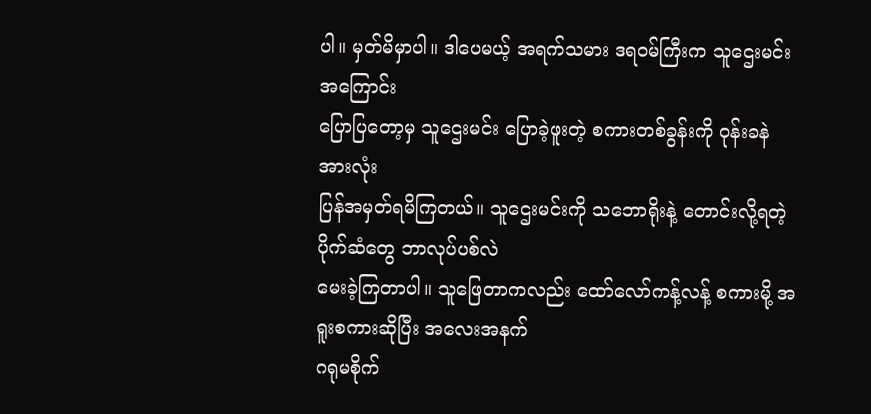ပါ။ မှတ်မိမှာပါ။ ဒါပေမယ့် အရက်သမား ဒရဝမ်ကြီးက သူဌေးမင်းအကြောင်း
ပြောပြတော့မှ သူဌေးမင်း ပြောခဲ့ဖူးတဲ့ စကားတစ်ခွန်းကို ဝုန်းခနဲ အားလုံး
ပြန်အမှတ်ရမိကြတယ်။ သူဌေးမင်းကို သဘောရိုးနဲ့ တောင်းလို့ရတဲ့ ပိုက်ဆံတွေ ဘာလုပ်ပစ်လဲ
မေးခဲ့ကြတာပါ။ သူဖြေတာကလည်း ထော်လော်ကန့်လန့် စကားမို့ အရူးစကားဆိုပြီး အလေးအနက်
ဂရုမစိုက်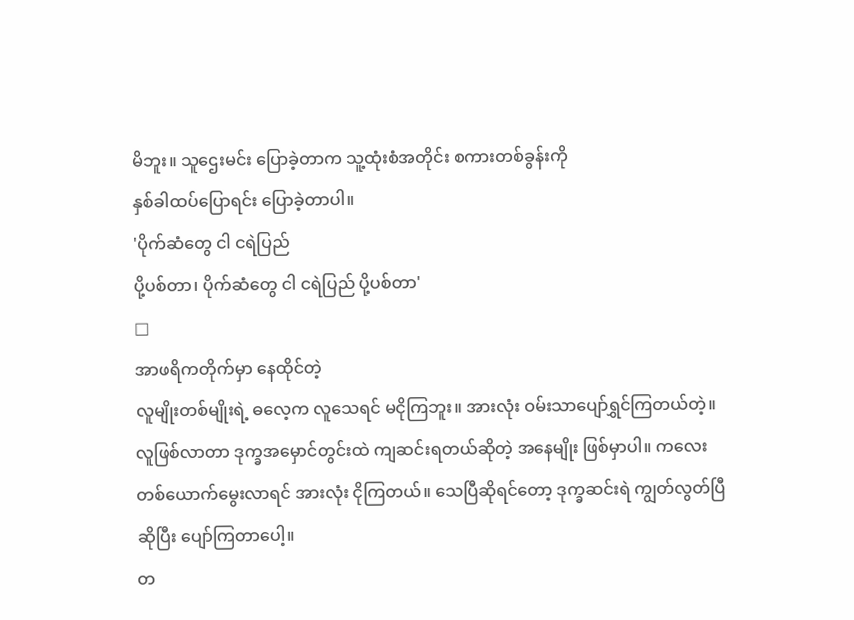မိဘူး။ သူဌေးမင်း ပြောခဲ့တာက သူ့ထုံးစံအတိုင်း စကားတစ်ခွန်းကို
နှစ်ခါထပ်ပြောရင်း ပြောခဲ့တာပါ။
'ပိုက်ဆံတွေ ငါ ငရဲပြည်
ပို့ပစ်တာ၊ ပိုက်ဆံတွေ ငါ ငရဲပြည် ပို့ပစ်တာ'
□
အာဖရိကတိုက်မှာ နေထိုင်တဲ့
လူမျိုးတစ်မျိုးရဲ့ ဓလေ့က လူသေရင် မငိုကြဘူး။ အားလုံး ဝမ်းသာပျော်ရွှင်ကြတယ်တဲ့။
လူဖြစ်လာတာ ဒုက္ခအမှောင်တွင်းထဲ ကျဆင်းရတယ်ဆိုတဲ့ အနေမျိုး ဖြစ်မှာပါ။ ကလေး
တစ်ယောက်မွေးလာရင် အားလုံး ငိုကြတယ်။ သေပြီဆိုရင်တော့ ဒုက္ခဆင်းရဲ ကျွတ်လွတ်ပြီ
ဆိုပြီး ပျော်ကြတာပေါ့။
တ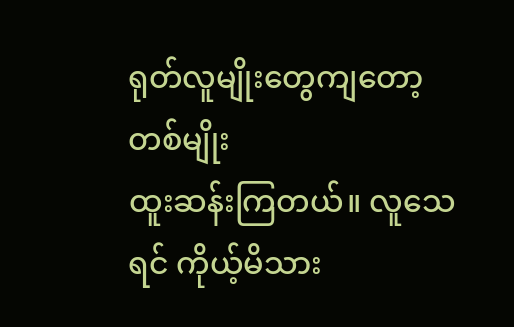ရုတ်လူမျိုးတွေကျတော့ တစ်မျိုး
ထူးဆန်းကြတယ်။ လူသေရင် ကိုယ့်မိသား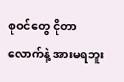စုဝင်တွေ ငိုတာ လောက်နဲ့ အားမရဘူး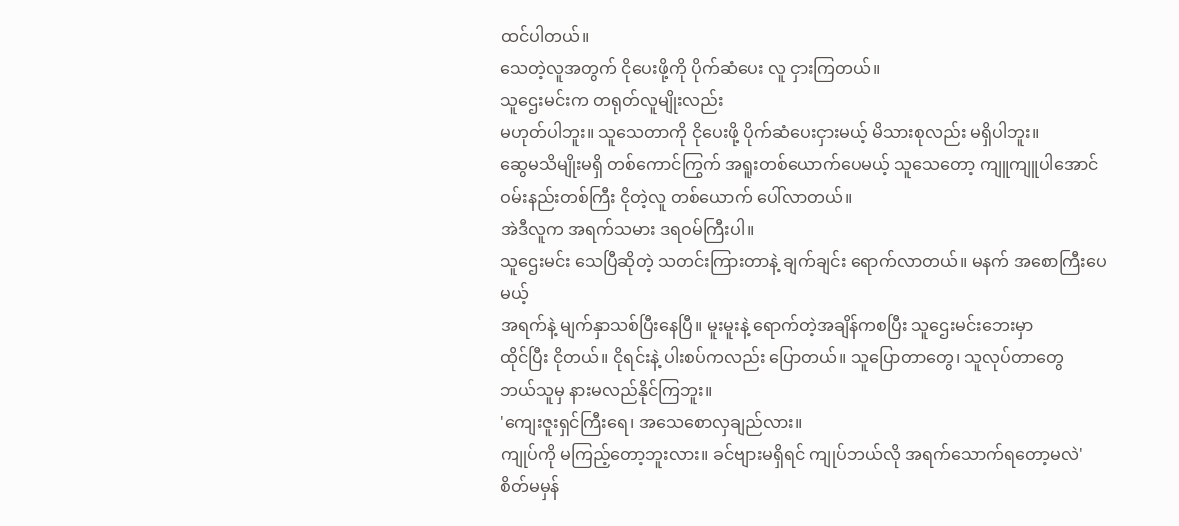ထင်ပါတယ်။
သေတဲ့လူအတွက် ငိုပေးဖို့ကို ပိုက်ဆံပေး လူ ငှားကြတယ်။
သူဌေးမင်းက တရုတ်လူမျိုးလည်း
မဟုတ်ပါဘူး။ သူသေတာကို ငိုပေးဖို့ ပိုက်ဆံပေးငှားမယ့် မိသားစုလည်း မရှိပါဘူး။
ဆွေမသိမျိုးမရှိ တစ်ကောင်ကြွက် အရူးတစ်ယောက်ပေမယ့် သူသေတော့ ကျူကျူပါအောင်
ဝမ်းနည်းတစ်ကြီး ငိုတဲ့လူ တစ်ယောက် ပေါ်လာတယ်။
အဲဒီလူက အရက်သမား ဒရဝမ်ကြီးပါ။
သူဌေးမင်း သေပြီဆိုတဲ့ သတင်းကြားတာနဲ့ ချက်ချင်း ရောက်လာတယ်။ မနက် အစောကြီးပေမယ့်
အရက်နဲ့ မျက်နှာသစ်ပြီးနေပြီ။ မူးမူးနဲ့ ရောက်တဲ့အချိန်ကစပြီး သူဌေးမင်းဘေးမှာ
ထိုင်ပြီး ငိုတယ်။ ငိုရင်းနဲ့ ပါးစပ်ကလည်း ပြောတယ်။ သူပြောတာတွေ၊ သူလုပ်တာတွေ
ဘယ်သူမှ နားမလည်နိုင်ကြဘူး။
'ကျေးဇူးရှင်ကြီးရေ၊ အသေစောလှချည်လား။
ကျုပ်ကို မကြည့်တော့ဘူးလား။ ခင်ဗျားမရှိရင် ကျုပ်ဘယ်လို အရက်သောက်ရတော့မလဲ'
စိတ်မမှန်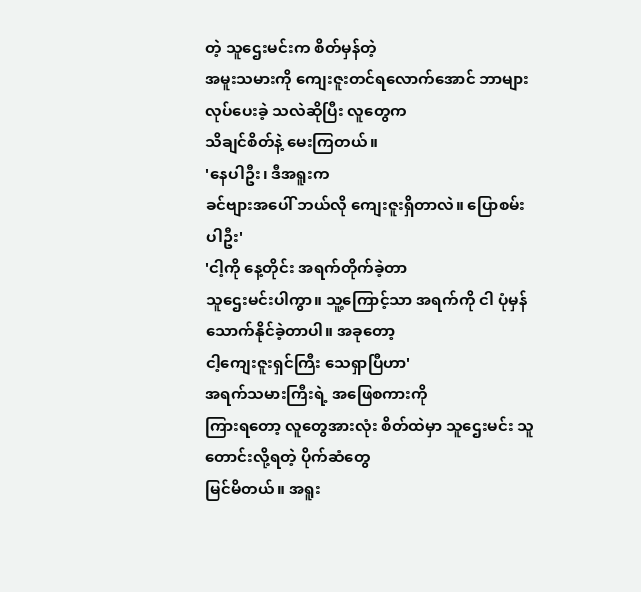တဲ့ သူဌေးမင်းက စိတ်မှန်တဲ့
အမူးသမားကို ကျေးဇူးတင်ရလောက်အောင် ဘာများလုပ်ပေးခဲ့ သလဲဆိုပြီး လူတွေက
သိချင်စိတ်နဲ့ မေးကြတယ်။
'နေပါဦး၊ ဒီအရူးက
ခင်ဗျားအပေါ် ဘယ်လို ကျေးဇူးရှိတာလဲ။ ပြောစမ်းပါဦး'
'ငါ့ကို နေ့တိုင်း အရက်တိုက်ခဲ့တာ
သူဌေးမင်းပါကွာ။ သူ့ကြောင့်သာ အရက်ကို ငါ ပုံမှန်သောက်နိုင်ခဲ့တာပါ။ အခုတော့
ငါ့ကျေးဇူးရှင်ကြီး သေရှာပြီဟာ'
အရက်သမားကြီးရဲ့ အဖြေစကားကို
ကြားရတော့ လူတွေအားလုံး စိတ်ထဲမှာ သူဌေးမင်း သူတောင်းလို့ရတဲ့ ပိုက်ဆံတွေ
မြင်မိတယ်။ အရူး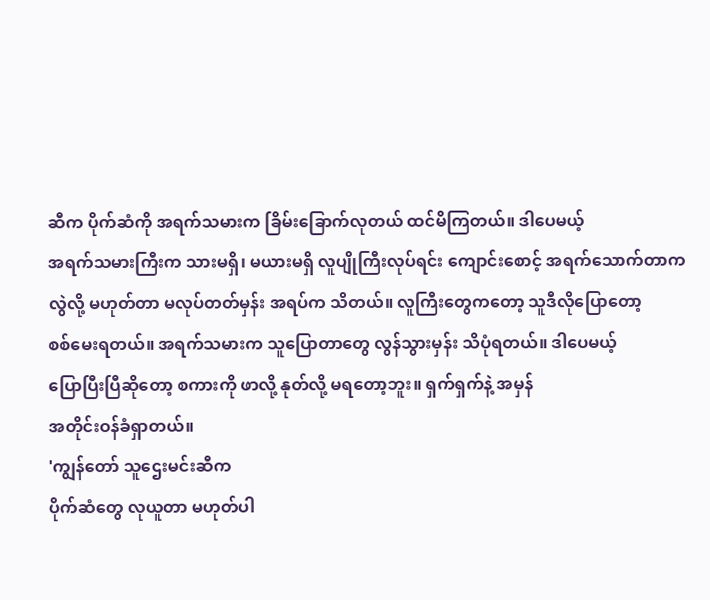ဆီက ပိုက်ဆံကို အရက်သမားက ခြိမ်းခြောက်လုတယ် ထင်မိကြတယ်။ ဒါပေမယ့်
အရက်သမားကြီးက သားမရှိ၊ မယားမရှိ လူပျိုကြီးလုပ်ရင်း ကျောင်းစောင့် အရက်သောက်တာက
လွဲလို့ မဟုတ်တာ မလုပ်တတ်မှန်း အရပ်က သိတယ်။ လူကြီးတွေကတော့ သူဒီလိုပြောတော့
စစ်မေးရတယ်။ အရက်သမားက သူပြောတာတွေ လွန်သွားမှန်း သိပုံရတယ်။ ဒါပေမယ့်
ပြောပြီးပြီဆိုတော့ စကားကို ဖာလို့ နုတ်လို့ မရတော့ဘူး။ ရှက်ရှက်နဲ့ အမှန်
အတိုင်းဝန်ခံရှာတယ်။
'ကျွန်တော် သူဌေးမင်းဆီက
ပိုက်ဆံတွေ လုယူတာ မဟုတ်ပါ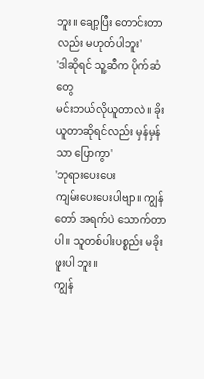ဘူး။ ချော့ပြီး တောင်းတာလည်း မဟုတ်ပါဘူး'
'ဒါဆိုရင် သူ့ဆီက ပိုက်ဆံတွေ
မင်းဘယ်လိုယူတာလဲ။ ခိုးယူတာဆိုရင်လည်း မှန်မှန်သာ ပြောကွာ'
'ဘုရားပေးပေး
ကျမ်းပေးပေးပါဗျာ။ ကျွန်တော် အရက်ပဲ သောက်တာပါ။ သူတစ်ပါးပစ္စည်း မခိုးဖူးပါ ဘူး။
ကျွန်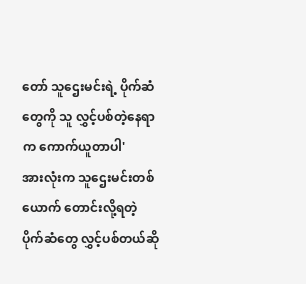တော် သူဌေးမင်းရဲ့ ပိုက်ဆံတွေကို သူ လွှင့်ပစ်တဲ့နေရာက ကောက်ယူတာပါ'
အားလုံးက သူဌေးမင်းတစ်ယောက် တောင်းလို့ရတဲ့
ပိုက်ဆံတွေ လွှင့်ပစ်တယ်ဆို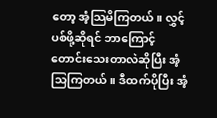တော့ အံ့သြမိကြတယ်။ လွှင့်ပစ်ဖို့ဆိုရင် ဘာကြောင့်
တောင်းသေးတာလဲဆိုပြီး အံ့သြကြတယ်။ ဒီထက်ပိုပြီး အံ့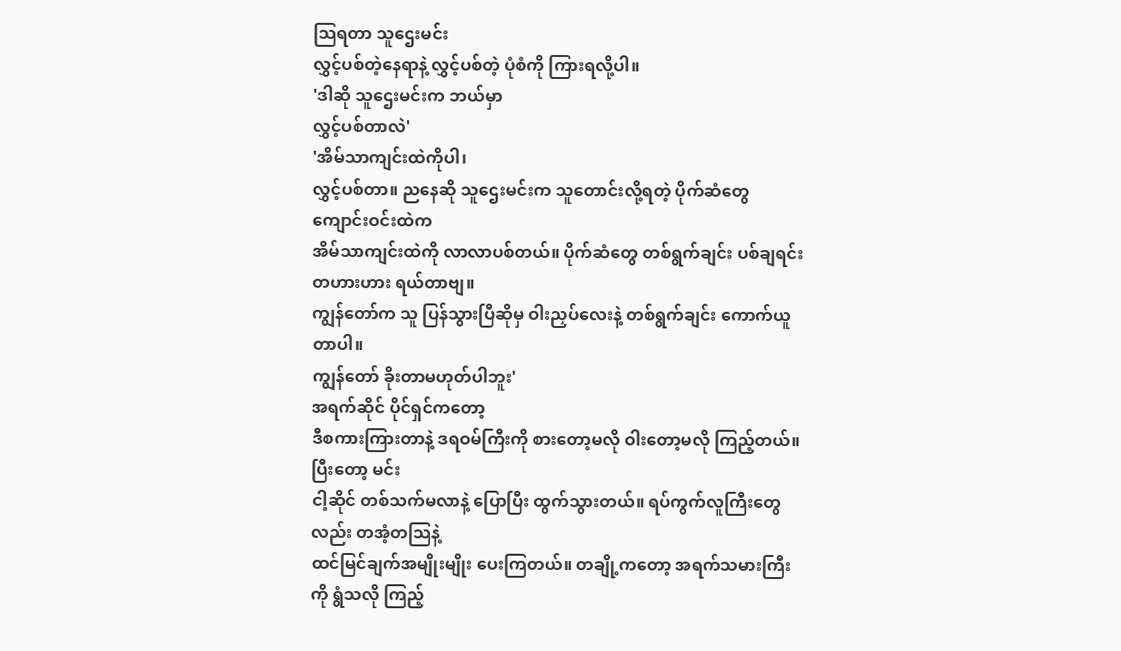သြရတာ သူဌေးမင်း
လွှင့်ပစ်တဲ့နေရာနဲ့ လွှင့်ပစ်တဲ့ ပုံစံကို ကြားရလို့ပါ။
'ဒါဆို သူဌေးမင်းက ဘယ်မှာ
လွှင့်ပစ်တာလဲ'
'အိမ်သာကျင်းထဲကိုပါ၊
လွှင့်ပစ်တာ။ ညနေဆို သူဌေးမင်းက သူတောင်းလို့ရတဲ့ ပိုက်ဆံတွေ ကျောင်းဝင်းထဲက
အိမ်သာကျင်းထဲကို လာလာပစ်တယ်။ ပိုက်ဆံတွေ တစ်ရွက်ချင်း ပစ်ချရင်း တဟားဟား ရယ်တာဗျ။
ကျွန်တော်က သူ ပြန်သွားပြီဆိုမှ ဝါးညှပ်လေးနဲ့ တစ်ရွက်ချင်း ကောက်ယူတာပါ။
ကျွန်တော် ခိုးတာမဟုတ်ပါဘူး'
အရက်ဆိုင် ပိုင်ရှင်ကတော့
ဒီစကားကြားတာနဲ့ ဒရဝမ်ကြီးကို စားတော့မလို ဝါးတော့မလို ကြည့်တယ်။ ပြီးတော့ မင်း
ငါ့ဆိုင် တစ်သက်မလာနဲ့ ပြောပြီး ထွက်သွားတယ်။ ရပ်ကွက်လူကြီးတွေလည်း တအံ့တသြနဲ့
ထင်မြင်ချက်အမျိုးမျိုး ပေးကြတယ်။ တချို့ကတော့ အရက်သမားကြီးကို ရွံသလို ကြည့်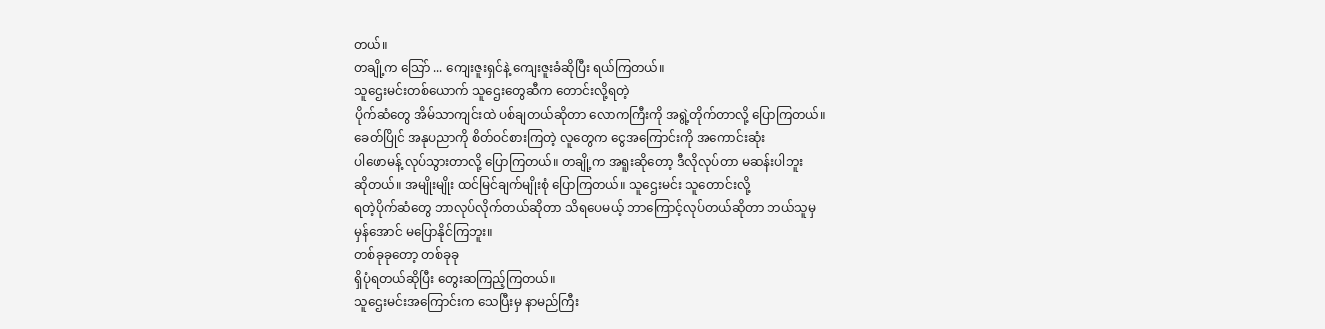တယ်။
တချို့က သြော် ... ကျေးဇူးရှင်နဲ့ ကျေးဇူးခံဆိုပြီး ရယ်ကြတယ်။
သူဌေးမင်းတစ်ယောက် သူဌေးတွေဆီက တောင်းလို့ရတဲ့
ပိုက်ဆံတွေ အိမ်သာကျင်းထဲ ပစ်ချတယ်ဆိုတာ လောကကြီးကို အရွဲ့တိုက်တာလို့ ပြောကြတယ်။
ခေတ်ပြိုင် အနုပညာကို စိတ်ဝင်စားကြတဲ့ လူတွေက ငွေအကြောင်းကို အကောင်းဆုံး
ပါဖောမန့် လုပ်သွားတာလို့ ပြောကြတယ်။ တချို့က အရူးဆိုတော့ ဒီလိုလုပ်တာ မဆန်းပါဘူး
ဆိုတယ်။ အမျိုးမျိုး ထင်မြင်ချက်မျိုးစုံ ပြောကြတယ်။ သူဌေးမင်း သူတောင်းလို့
ရတဲ့ပိုက်ဆံတွေ ဘာလုပ်လိုက်တယ်ဆိုတာ သိရပေမယ့် ဘာကြောင့်လုပ်တယ်ဆိုတာ ဘယ်သူမှ
မှန်အောင် မပြောနိုင်ကြဘူး။
တစ်ခုခုတော့ တစ်ခုခု
ရှိပုံရတယ်ဆိုပြီး တွေးဆကြည့်ကြတယ်။
သူဌေးမင်းအကြောင်းက သေပြီးမှ နာမည်ကြီး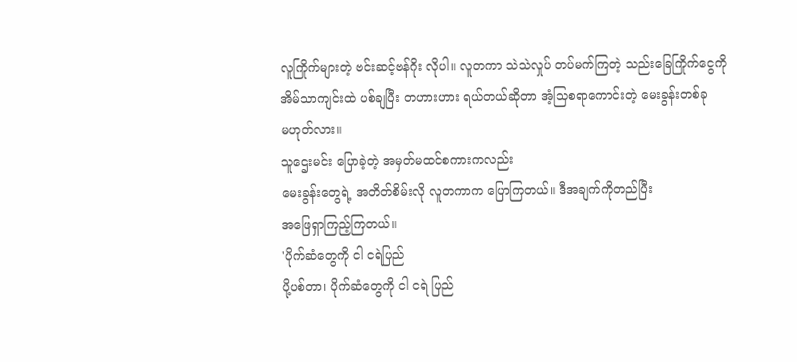လူကြိုက်များတဲ့ ဗင်းဆင့်ဗန်ဂိုး လိုပါ။ လူတကာ သဲသဲလှုပ် တပ်မက်ကြတဲ့ သည်းခြေကြိုက်ငွေကို
အိမ်သာကျင်းထဲ ပစ်ချပြီး တဟားဟား ရယ်တယ်ဆိုတာ အံ့သြစရာကောင်းတဲ့ မေးခွန်းတစ်ခု
မဟုတ်လား။
သူဌေးမင်း ပြောခဲ့တဲ့ အမှတ်မထင်စကားကလည်း
မေးခွန်းတွေရဲ့ အတိတ်စိမ်းလို လူတကာက ပြောကြတယ်။ ဒီအချက်ကိုတည်ပြီး
အဖြေရှာကြည့်ကြတယ်။
'ပိုက်ဆံတွေကို ငါ ငရဲပြည်
ပို့ပစ်တာ၊ ပိုက်ဆံတွေကို ငါ ငရဲ ပြည်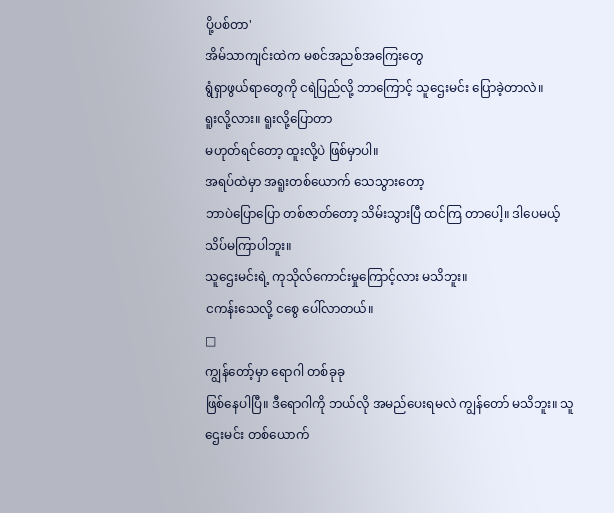ပို့ပစ်တာ'
အိမ်သာကျင်းထဲက မစင်အညစ်အကြေးတွေ
ရွံရှာဖွယ်ရာတွေကို ငရဲပြည်လို့ ဘာကြောင့် သူဌေးမင်း ပြောခဲ့တာလဲ။
ရူးလို့လား။ ရူးလို့ပြောတာ
မဟုတ်ရင်တော့ ထူးလို့ပဲ ဖြစ်မှာပါ။
အရပ်ထဲမှာ အရူးတစ်ယောက် သေသွားတော့
ဘာပဲပြောပြော တစ်ဇာတ်တော့ သိမ်းသွားပြီ ထင်ကြ တာပေါ့။ ဒါပေမယ့် သိပ်မကြာပါဘူး။
သူဌေးမင်းရဲ့ ကုသိုလ်ကောင်းမှုကြောင့်လား မသိဘူး။
ငကန်းသေလို့ ငစွေ ပေါ်လာတယ်။
□
ကျွန်တော့်မှာ ရောဂါ တစ်ခုခု
ဖြစ်နေပါပြီ။ ဒီရောဂါကို ဘယ်လို အမည်ပေးရမလဲ ကျွန်တော် မသိဘူး။ သူဌေးမင်း တစ်ယောက်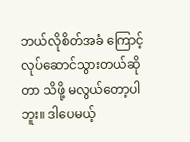ဘယ်လိုစိတ်အခံ ကြောင့် လုပ်ဆောင်သွားတယ်ဆိုတာ သိဖို့ မလွယ်တော့ပါဘူး။ ဒါပေမယ့်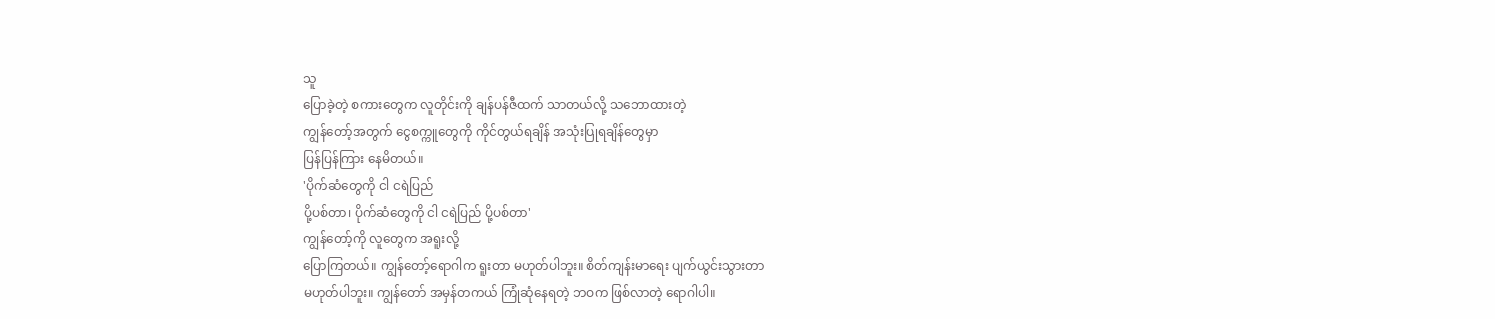သူ
ပြောခဲ့တဲ့ စကားတွေက လူတိုင်းကို ချန်ပန်ဇီထက် သာတယ်လို့ သဘောထားတဲ့
ကျွန်တော့်အတွက် ငွေစက္ကူတွေကို ကိုင်တွယ်ရချိန် အသုံးပြုရချိန်တွေမှာ
ပြန်ပြန်ကြား နေမိတယ်။
'ပိုက်ဆံတွေကို ငါ ငရဲပြည်
ပို့ပစ်တာ၊ ပိုက်ဆံတွေကို ငါ ငရဲပြည် ပို့ပစ်တာ'
ကျွန်တော့်ကို လူတွေက အရူးလို့
ပြောကြတယ်။ ကျွန်တော့်ရောဂါက ရူးတာ မဟုတ်ပါဘူး။ စိတ်ကျန်းမာရေး ပျက်ယွင်းသွားတာ
မဟုတ်ပါဘူး။ ကျွန်တော် အမှန်တကယ် ကြုံဆုံနေရတဲ့ ဘဝက ဖြစ်လာတဲ့ ရောဂါပါ။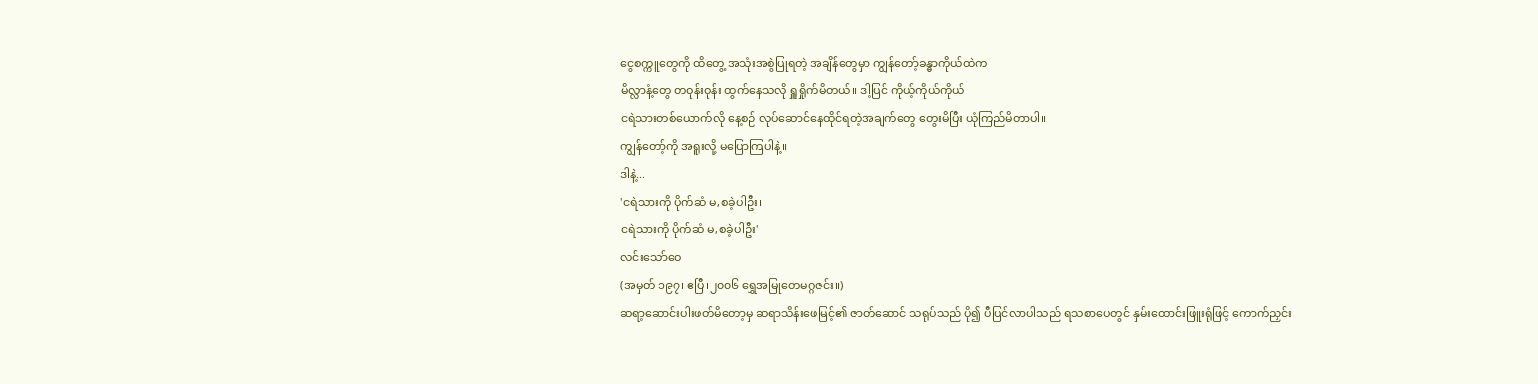ငွေစက္ကူတွေကို ထိတွေ့ အသုံးအစွဲပြုရတဲ့ အချိန်တွေမှာ ကျွန်တော့်ခန္ဓာကိုယ်ထဲက
မိလ္လာနံ့တွေ တဝုန်းဝုန်း ထွက်နေသလို ရှူရှိုက်မိတယ်။ ဒါ့ပြင် ကိုယ့်ကိုယ်ကိုယ်
ငရဲသားတစ်ယောက်လို နေ့စဉ် လုပ်ဆောင်နေထိုင်ရတဲ့အချက်တွေ တွေးမိပြီး ယုံကြည်မိတာပါ။
ကျွန်တော့်ကို အရူးလို့ မပြောကြပါနဲ့။
ဒါနဲ့...
'ငရဲသားကို ပိုက်ဆံ မ,စခဲ့ပါဦး၊
ငရဲသားကို ပိုက်ဆံ မ,စခဲ့ပါဦး'
လင်းသော်ဝေ
(အမှတ် ၁၉၇၊ ဧပြီ၊၂၀၀၆ ရွှေအမြုတေမဂ္ဂဇင်း။)
ဆရာ့ဆောင်းပါးဖတ်မိတော့မှ ဆရာသိန်းဖေမြင့်၏ ဇာတ်ဆောင် သရုပ်သည် ပို၍ ပီပြင်လာပါသည် ရသစာပေတွင် နှမ်းထောင်းဖြူးရုံဖြင့် ကောက်ညှင်း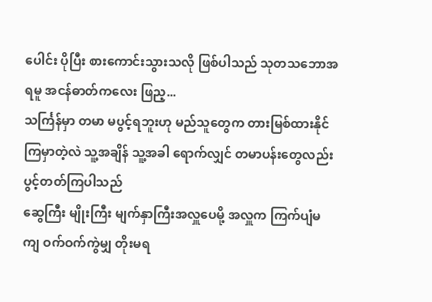ပေါင်း ပိုပြီး စားကောင်းသွားသလို ဖြစ်ပါသည် သုတသဘောအရမူ အငန်ဓာတ်ကလေး ဖြည့...
သင်္ကြန်မှာ တမာ မပွင့်ရဘူးဟု မည်သူတွေက တားမြစ်ထားနိုင် ကြမှာတဲ့လဲ သူ့အချိန် သူ့အခါ ရောက်လျှင် တမာပန်းတွေလည်း ပွင့်တတ်ကြပါသည်
ဆွေကြီး မျိုးကြီး မျက်နှာကြီးအလှူပေမို့ အလှူက ကြက်ပျံမကျ ဝက်ဝက်ကွဲမျှ တိုးမရ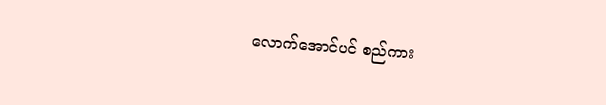လောက်အောင်ပင် စည်ကား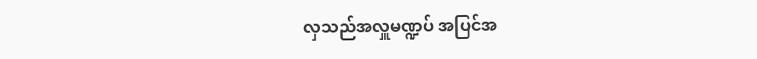လှသည်အလှူမဏ္ဍပ် အပြင်အ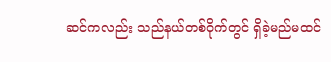ဆင်ကလည်း သည်နယ်တစ်ဝိုက်တွင် ရှိခဲ့မည်မထင်